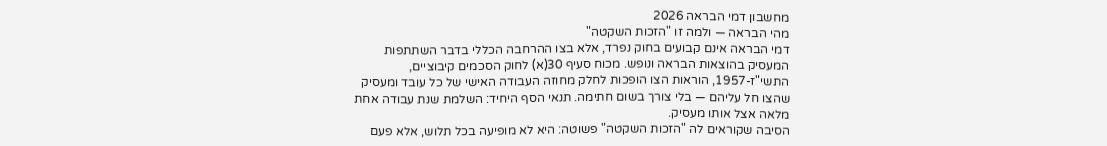מחשבון דמי הבראה 2026
מהי הבראה — ולמה זו "הזכות השקטה"
דמי הבראה אינם קבועים בחוק נפרד, אלא בצו ההרחבה הכללי בדבר השתתפות המעסיק בהוצאות הבראה ונופש. מכוח סעיף 30(א) לחוק הסכמים קיבוציים, התשי"ז-1957, הוראות הצו הופכות לחלק מחוזה העבודה האישי של כל עובד ומעסיק שהצו חל עליהם — בלי צורך בשום חתימה. תנאי הסף היחיד: השלמת שנת עבודה אחת מלאה אצל אותו מעסיק.
הסיבה שקוראים לה "הזכות השקטה" פשוטה: היא לא מופיעה בכל תלוש, אלא פעם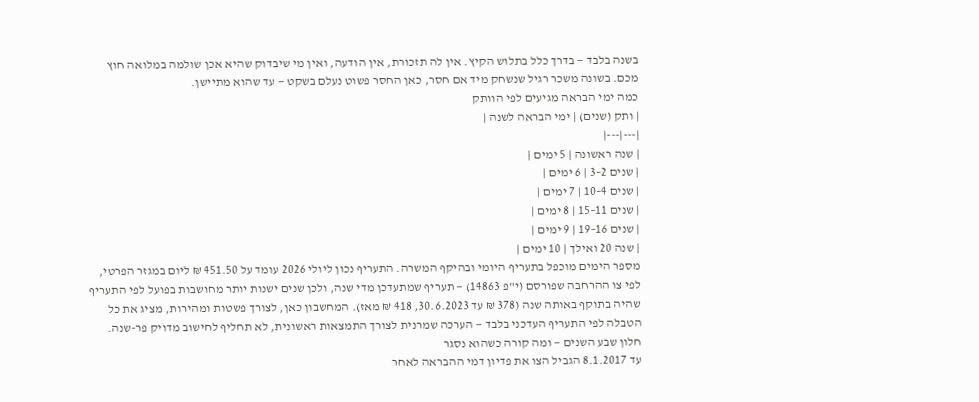בשנה בלבד — בדרך כלל בתלוש הקיץ. אין לה תזכורת, אין הודעה, ואין מי שיבדוק שהיא אכן שולמה במלואה חוץ מכם. בשונה משכר רגיל שנשחק מיד אם חסר, כאן החסר פשוט נעלם בשקט — עד שהוא מתיישן.
כמה ימי הבראה מגיעים לפי הוותק
| ותק (שנים) | ימי הבראה לשנה |
|---|---|
| שנה ראשונה | 5 ימים |
| שנים 2–3 | 6 ימים |
| שנים 4–10 | 7 ימים |
| שנים 11–15 | 8 ימים |
| שנים 16–19 | 9 ימים |
| שנה 20 ואילך | 10 ימים |
מספר הימים מוכפל בתעריף היומי ובהיקף המשרה. התעריף נכון ליולי 2026 עומד על 451.50 ₪ ליום במגזר הפרטי, לפי צו ההרחבה שפורסם (י"פ 14863) — תעריף שמתעדכן מדי שנה, ולכן שנים ישנות יותר מחושבות בפועל לפי התעריף שהיה בתוקף באותה שנה (378 ₪ עד 30.6.2023, 418 ₪ מאז). המחשבון כאן, לצורך פשטות ומהירות, מציג את כל הטבלה לפי התעריף העדכני בלבד — הערכה שמרנית לצורך התמצאות ראשונית, לא תחליף לחישוב מדויק פר-שנה.
חלון שבע השנים — ומה קורה כשהוא נסגר
עד 8.1.2017 הגביל הצו את פדיון דמי ההבראה לאחר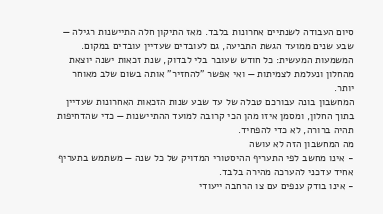סיום העבודה לשנתיים אחרונות בלבד. מאז התיקון חלה התיישנות רגילה — שבע שנים ממועד הגשת התביעה, גם לעובדים שעדיין עובדים במקום. המשמעות המעשית: כל חודש שעובר בלי לבדוק, שנת זכאות ישנה יוצאת מהחלון ונעלמת לצמיתות — ואי אפשר "להחזיר" אותה בשום שלב מאוחר יותר.
המחשבון בונה עבורכם טבלה של עד שבע שנות הזכאות האחרונות שעדיין בתוך החלון, ומסמן איזו מהן הכי קרובה למועד ההתיישנות — כדי שהדחיפות תהיה ברורה, לא כדי להפחיד.
מה המחשבון הזה לא עושה
- אינו מחשב לפי התעריף ההיסטורי המדויק של כל שנה — משתמש בתעריף אחיד עדכני להערכה מהירה בלבד.
- אינו בודק ענפים עם צו הרחבה ייעודי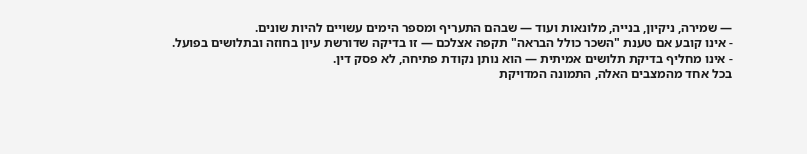— שמירה, ניקיון, בנייה, מלונאות ועוד — שבהם התעריף ומספר הימים עשויים להיות שונים.
- אינו קובע אם טענת "השכר כולל הבראה" תקפה אצלכם — זו בדיקה שדורשת עיון בחוזה ובתלושים בפועל.
- אינו מחליף בדיקת תלושים אמיתית — הוא נותן נקודת פתיחה, לא פסק דין.
בכל אחד מהמצבים האלה, התמונה המדויקת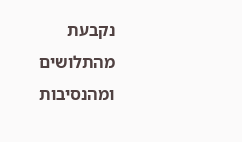נקבעת מהתלושים ומהנסיבות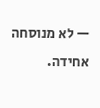— לא מנוסחה אחידה.